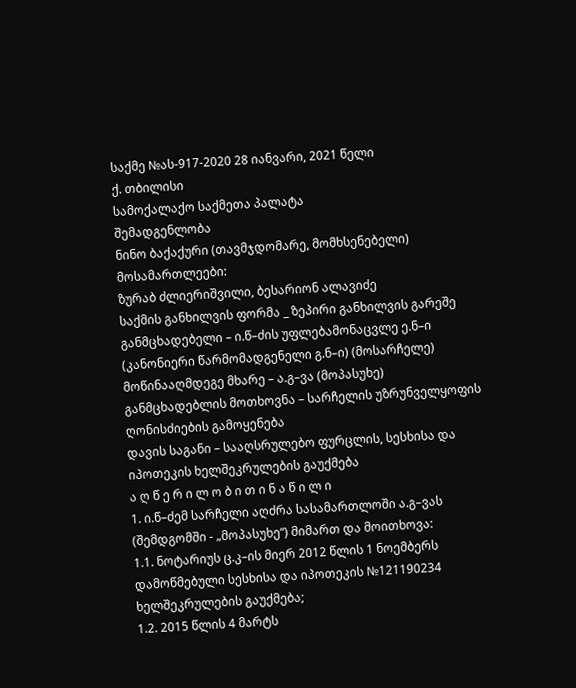საქმე №ას-917-2020 28 იანვარი, 2021 წელი
ქ. თბილისი
სამოქალაქო საქმეთა პალატა
შემადგენლობა
ნინო ბაქაქური (თავმჯდომარე, მომხსენებელი)
მოსამართლეები:
ზურაბ ძლიერიშვილი, ბესარიონ ალავიძე
საქმის განხილვის ფორმა _ ზეპირი განხილვის გარეშე
განმცხადებელი – ი.წ–ძის უფლებამონაცვლე ე.ნ–ი (კანონიერი წარმომადგენელი გ.ნ–ი) (მოსარჩელე)
მოწინააღმდეგე მხარე – ა.გ–ვა (მოპასუხე)
განმცხადებლის მოთხოვნა – სარჩელის უზრუნველყოფის ღონისძიების გამოყენება
დავის საგანი – სააღსრულებო ფურცლის, სესხისა და იპოთეკის ხელშეკრულების გაუქმება
ა ღ წ ე რ ი ლ ო ბ ი თ ი ნ ა წ ი ლ ი
1. ი.წ–ძემ სარჩელი აღძრა სასამართლოში ა.გ–ვას (შემდგომში - „მოპასუხე“) მიმართ და მოითხოვა:
1.1. ნოტარიუს ც.კ–ის მიერ 2012 წლის 1 ნოემბერს დამოწმებული სესხისა და იპოთეკის №121190234 ხელშეკრულების გაუქმება;
1.2. 2015 წლის 4 მარტს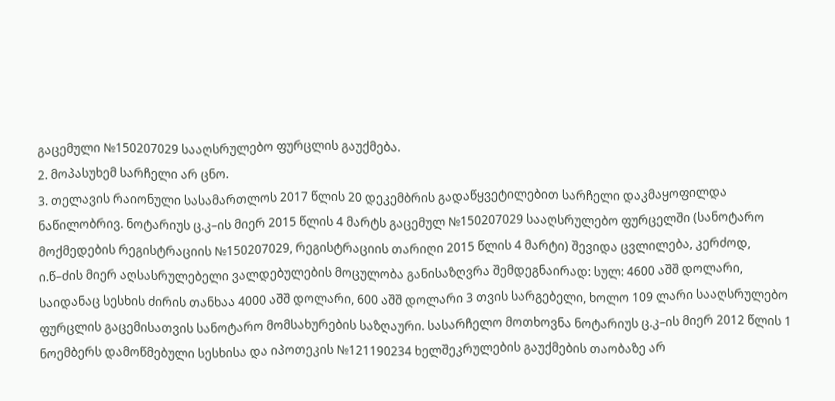გაცემული №150207029 სააღსრულებო ფურცლის გაუქმება.
2. მოპასუხემ სარჩელი არ ცნო.
3. თელავის რაიონული სასამართლოს 2017 წლის 20 დეკემბრის გადაწყვეტილებით სარჩელი დაკმაყოფილდა ნაწილობრივ. ნოტარიუს ც.კ–ის მიერ 2015 წლის 4 მარტს გაცემულ №150207029 სააღსრულებო ფურცელში (სანოტარო მოქმედების რეგისტრაციის №150207029, რეგისტრაციის თარიღი 2015 წლის 4 მარტი) შევიდა ცვლილება, კერძოდ, ი.წ–ძის მიერ აღსასრულებელი ვალდებულების მოცულობა განისაზღვრა შემდეგნაირად: სულ: 4600 აშშ დოლარი, საიდანაც სესხის ძირის თანხაა 4000 აშშ დოლარი, 600 აშშ დოლარი 3 თვის სარგებელი, ხოლო 109 ლარი სააღსრულებო ფურცლის გაცემისათვის სანოტარო მომსახურების საზღაური. სასარჩელო მოთხოვნა ნოტარიუს ც.კ–ის მიერ 2012 წლის 1 ნოემბერს დამოწმებული სესხისა და იპოთეკის №121190234 ხელშეკრულების გაუქმების თაობაზე არ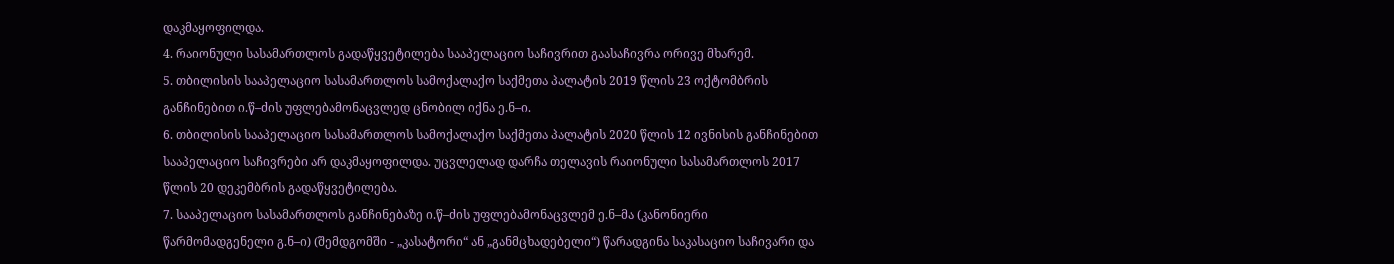დაკმაყოფილდა.
4. რაიონული სასამართლოს გადაწყვეტილება სააპელაციო საჩივრით გაასაჩივრა ორივე მხარემ.
5. თბილისის სააპელაციო სასამართლოს სამოქალაქო საქმეთა პალატის 2019 წლის 23 ოქტომბრის განჩინებით ი.წ–ძის უფლებამონაცვლედ ცნობილ იქნა ე.ნ–ი.
6. თბილისის სააპელაციო სასამართლოს სამოქალაქო საქმეთა პალატის 2020 წლის 12 ივნისის განჩინებით სააპელაციო საჩივრები არ დაკმაყოფილდა. უცვლელად დარჩა თელავის რაიონული სასამართლოს 2017 წლის 20 დეკემბრის გადაწყვეტილება.
7. სააპელაციო სასამართლოს განჩინებაზე ი.წ–ძის უფლებამონაცვლემ ე.ნ–მა (კანონიერი წარმომადგენელი გ.ნ–ი) (შემდგომში - „კასატორი“ ან „განმცხადებელი“) წარადგინა საკასაციო საჩივარი და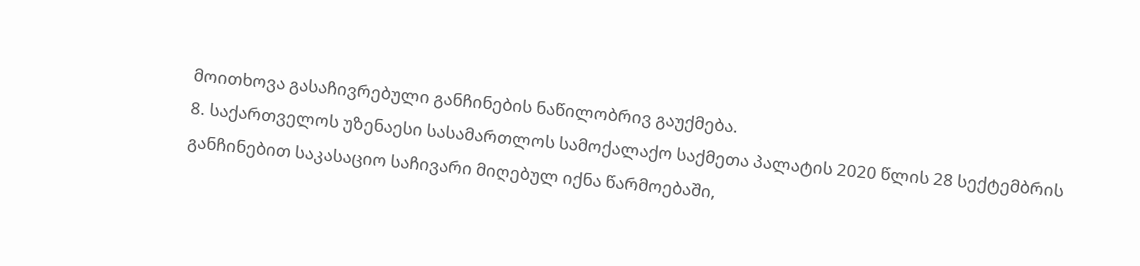მოითხოვა გასაჩივრებული განჩინების ნაწილობრივ გაუქმება.
8. საქართველოს უზენაესი სასამართლოს სამოქალაქო საქმეთა პალატის 2020 წლის 28 სექტემბრის განჩინებით საკასაციო საჩივარი მიღებულ იქნა წარმოებაში,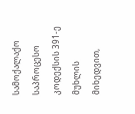სამოქალაქო საპროცესო კოდექსის 391-ე მუხლის მიხედვით,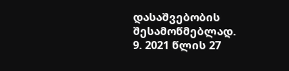დასაშვებობის შესამოწმებლად.
9. 2021 წლის 27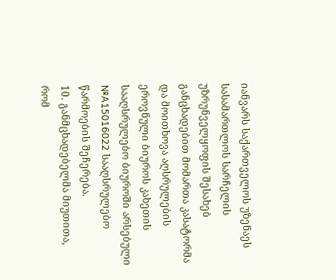იანვარს საქართველოს უზენაეს სასამართლოს სარჩელის უზრუნველყოფის შესახებ განცხადებით მომართა კასატორმა და მოითხოვა აღსრულების ეროვნული ბიუროს კახეთის სააღსრულებო ბიუროში არსებული №A15016022 სააღსრულებო წარმოების შეჩერება.
10. განმცხადებელმა მიუთითა, რომ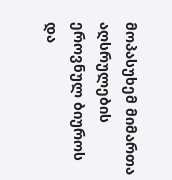მოპასუხემ მიმართა აღსრულების ეროვნულ ბიუროს და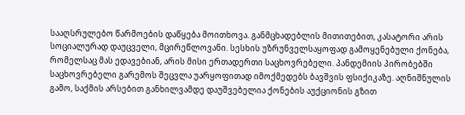სააღსრულებო წარმოების დაწყება მოითხოვა. განმცხადებლის მითითებით, კასატორი არის სოციალურად დაუცველი, მცირეწლოვანი. სესხის უზრუნველსაყოფად გამოყენებული ქონება, რომელსაც მას ედავებიან, არის მისი ერთადერთი საცხოვრებელი. პანდემიის პირობებში საცხოვრებელი გარემოს შეცვლა უარყოფითად იმოქმედებს ბავშვის ფსიქიკაზე. აღნიშნულის გამო, საქმის არსებით განხილვამდე დაუშვებელია ქონების აუქციონის გზით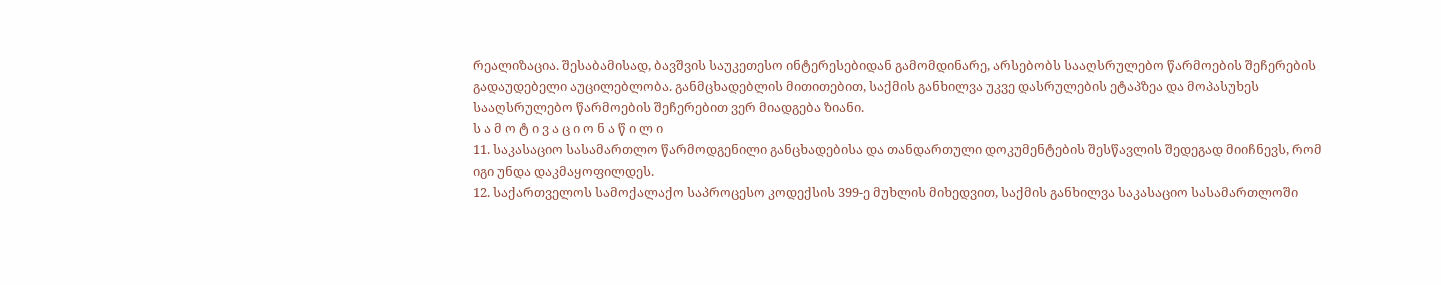რეალიზაცია. შესაბამისად, ბავშვის საუკეთესო ინტერესებიდან გამომდინარე, არსებობს სააღსრულებო წარმოების შეჩერების გადაუდებელი აუცილებლობა. განმცხადებლის მითითებით, საქმის განხილვა უკვე დასრულების ეტაპზეა და მოპასუხეს სააღსრულებო წარმოების შეჩერებით ვერ მიადგება ზიანი.
ს ა მ ო ტ ი ვ ა ც ი ო ნ ა წ ი ლ ი
11. საკასაციო სასამართლო წარმოდგენილი განცხადებისა და თანდართული დოკუმენტების შესწავლის შედეგად მიიჩნევს, რომ იგი უნდა დაკმაყოფილდეს.
12. საქართველოს სამოქალაქო საპროცესო კოდექსის 399-ე მუხლის მიხედვით, საქმის განხილვა საკასაციო სასამართლოში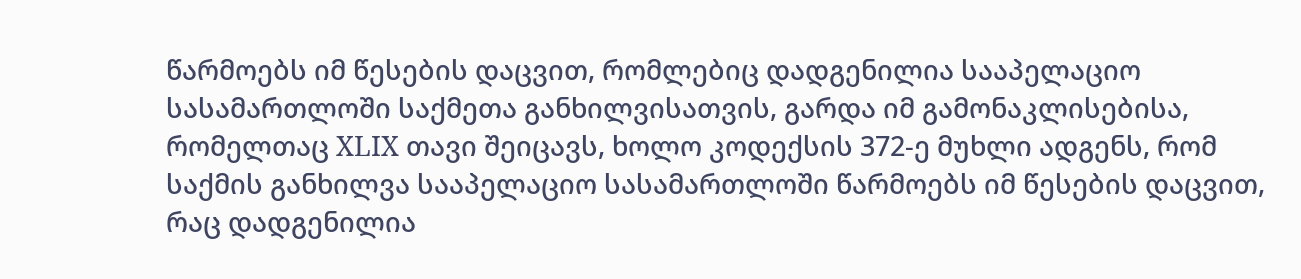წარმოებს იმ წესების დაცვით, რომლებიც დადგენილია სააპელაციო სასამართლოში საქმეთა განხილვისათვის, გარდა იმ გამონაკლისებისა, რომელთაც XLIX თავი შეიცავს, ხოლო კოდექსის 372-ე მუხლი ადგენს, რომ საქმის განხილვა სააპელაციო სასამართლოში წარმოებს იმ წესების დაცვით, რაც დადგენილია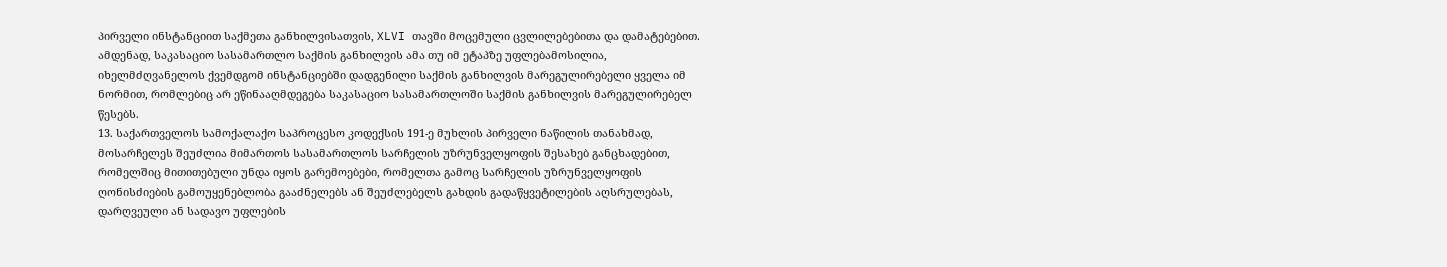პირველი ინსტანციით საქმეთა განხილვისათვის, XLVI თავში მოცემული ცვლილებებითა და დამატებებით. ამდენად, საკასაციო სასამართლო საქმის განხილვის ამა თუ იმ ეტაპზე უფლებამოსილია, იხელმძღვანელოს ქვემდგომ ინსტანციებში დადგენილი საქმის განხილვის მარეგულირებელი ყველა იმ ნორმით, რომლებიც არ ეწინააღმდეგება საკასაციო სასამართლოში საქმის განხილვის მარეგულირებელ წესებს.
13. საქართველოს სამოქალაქო საპროცესო კოდექსის 191-ე მუხლის პირველი ნაწილის თანახმად, მოსარჩელეს შეუძლია მიმართოს სასამართლოს სარჩელის უზრუნველყოფის შესახებ განცხადებით, რომელშიც მითითებული უნდა იყოს გარემოებები, რომელთა გამოც სარჩელის უზრუნველყოფის ღონისძიების გამოუყენებლობა გააძნელებს ან შეუძლებელს გახდის გადაწყვეტილების აღსრულებას, დარღვეული ან სადავო უფლების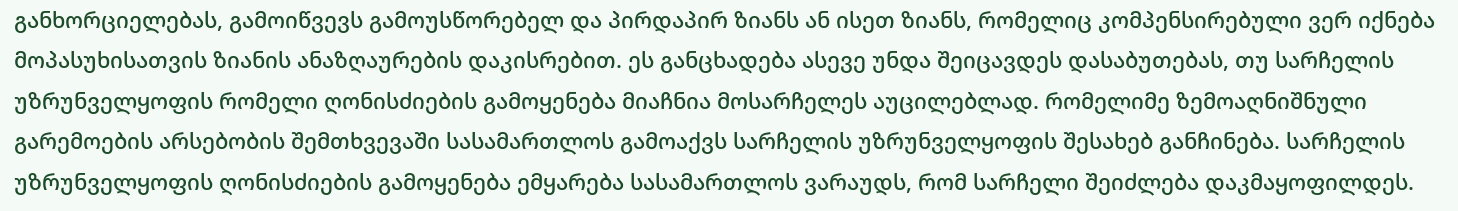განხორციელებას, გამოიწვევს გამოუსწორებელ და პირდაპირ ზიანს ან ისეთ ზიანს, რომელიც კომპენსირებული ვერ იქნება მოპასუხისათვის ზიანის ანაზღაურების დაკისრებით. ეს განცხადება ასევე უნდა შეიცავდეს დასაბუთებას, თუ სარჩელის უზრუნველყოფის რომელი ღონისძიების გამოყენება მიაჩნია მოსარჩელეს აუცილებლად. რომელიმე ზემოაღნიშნული გარემოების არსებობის შემთხვევაში სასამართლოს გამოაქვს სარჩელის უზრუნველყოფის შესახებ განჩინება. სარჩელის უზრუნველყოფის ღონისძიების გამოყენება ემყარება სასამართლოს ვარაუდს, რომ სარჩელი შეიძლება დაკმაყოფილდეს.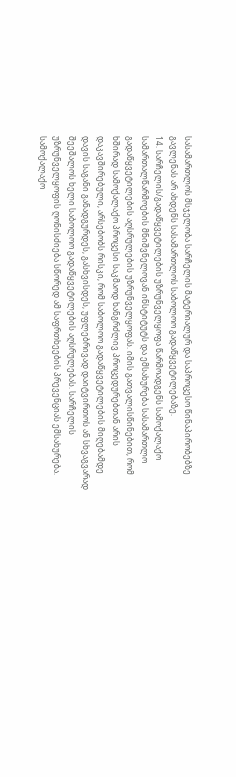სასამართლოს მსჯელობა სარჩელის მატერიალურ და საპროცესო წინაპირობებზე გავლენას არ ახდენს სასამართლოს საბოლოო გადაწყვეტილებაზე.
14. სარჩელის/გადაწყვეტილების უზრუნველყოფა წარმოადგენს სამოქალაქო სამართალწარმოების მნიშვნელოვან ინსტიტუტს და ემსახურება სასამართლო გადაწყვეტილების აღსრულების უზრუნველყოფას. იმის გათვალისწინებით, რომ ხშირად სამოქალაქო პროცესი საკმაოდ ხანგრძლივ პროცედურებთან არის დაკავშირებული, არსებობს რისკი, რომ საბოლოო გადაწყვეტილების მიღებამდე დავის საგანი განადგურდეს, გასხვისდეს, უფლებრივად დაიტვირთოს ან სხვაგვარად შეეშალოს ხელი საბოლოო გადაწყვეტილების აღსრულებას. სარჩელის უზრუნველყოფის ღონისძიება სწორედ ამ საფრთხეების პრევენციას ემსახურება. სამოქალაქო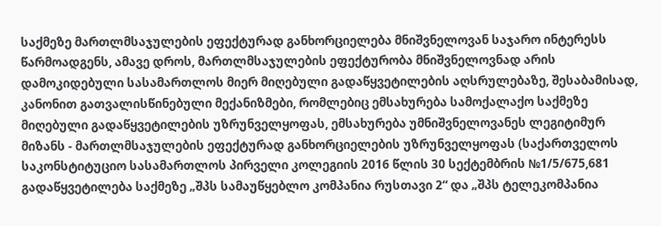საქმეზე მართლმსაჯულების ეფექტურად განხორციელება მნიშვნელოვან საჯარო ინტერესს წარმოადგენს, ამავე დროს, მართლმსაჯულების ეფექტურობა მნიშვნელოვნად არის დამოკიდებული სასამართლოს მიერ მიღებული გადაწყვეტილების აღსრულებაზე, შესაბამისად, კანონით გათვალისწინებული მექანიზმები, რომლებიც ემსახურება სამოქალაქო საქმეზე მიღებული გადაწყვეტილების უზრუნველყოფას, ემსახურება უმნიშვნელოვანეს ლეგიტიმურ მიზანს - მართლმსაჯულების ეფექტურად განხორციელების უზრუნველყოფას (საქართველოს საკონსტიტუციო სასამართლოს პირველი კოლეგიის 2016 წლის 30 სექტემბრის №1/5/675,681 გადაწყვეტილება საქმეზე „შპს სამაუწყებლო კომპანია რუსთავი 2“ და „შპს ტელეკომპანია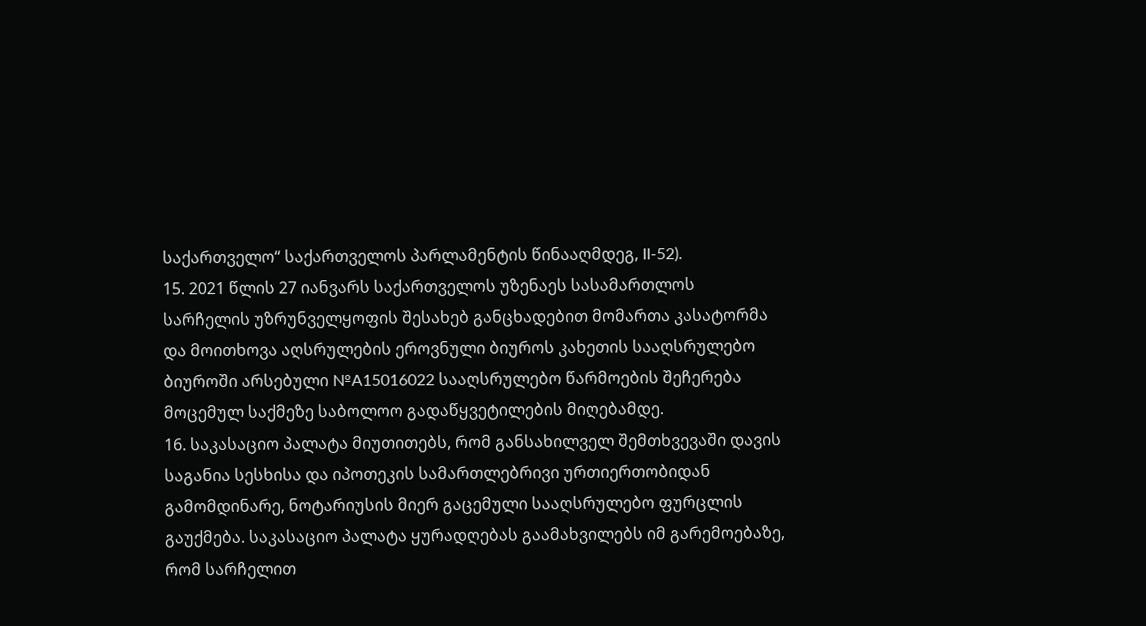საქართველო“ საქართველოს პარლამენტის წინააღმდეგ, II-52).
15. 2021 წლის 27 იანვარს საქართველოს უზენაეს სასამართლოს სარჩელის უზრუნველყოფის შესახებ განცხადებით მომართა კასატორმა და მოითხოვა აღსრულების ეროვნული ბიუროს კახეთის სააღსრულებო ბიუროში არსებული №A15016022 სააღსრულებო წარმოების შეჩერება მოცემულ საქმეზე საბოლოო გადაწყვეტილების მიღებამდე.
16. საკასაციო პალატა მიუთითებს, რომ განსახილველ შემთხვევაში დავის საგანია სესხისა და იპოთეკის სამართლებრივი ურთიერთობიდან გამომდინარე, ნოტარიუსის მიერ გაცემული სააღსრულებო ფურცლის გაუქმება. საკასაციო პალატა ყურადღებას გაამახვილებს იმ გარემოებაზე, რომ სარჩელით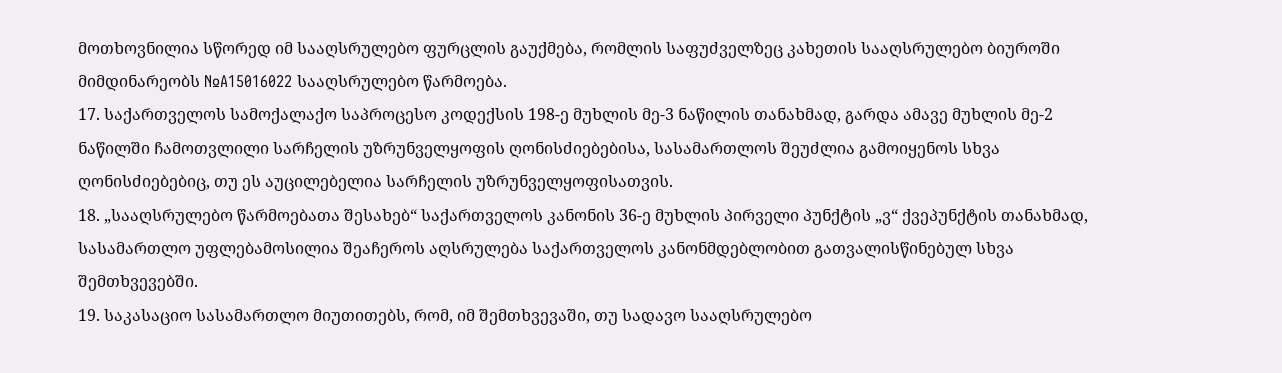მოთხოვნილია სწორედ იმ სააღსრულებო ფურცლის გაუქმება, რომლის საფუძველზეც კახეთის სააღსრულებო ბიუროში მიმდინარეობს №A15016022 სააღსრულებო წარმოება.
17. საქართველოს სამოქალაქო საპროცესო კოდექსის 198-ე მუხლის მე-3 ნაწილის თანახმად, გარდა ამავე მუხლის მე-2 ნაწილში ჩამოთვლილი სარჩელის უზრუნველყოფის ღონისძიებებისა, სასამართლოს შეუძლია გამოიყენოს სხვა ღონისძიებებიც, თუ ეს აუცილებელია სარჩელის უზრუნველყოფისათვის.
18. „სააღსრულებო წარმოებათა შესახებ“ საქართველოს კანონის 36-ე მუხლის პირველი პუნქტის „ვ“ ქვეპუნქტის თანახმად, სასამართლო უფლებამოსილია შეაჩეროს აღსრულება საქართველოს კანონმდებლობით გათვალისწინებულ სხვა შემთხვევებში.
19. საკასაციო სასამართლო მიუთითებს, რომ, იმ შემთხვევაში, თუ სადავო სააღსრულებო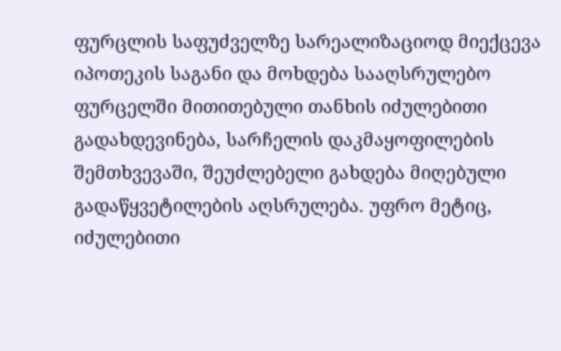ფურცლის საფუძველზე სარეალიზაციოდ მიექცევა იპოთეკის საგანი და მოხდება სააღსრულებო ფურცელში მითითებული თანხის იძულებითი გადახდევინება, სარჩელის დაკმაყოფილების შემთხვევაში, შეუძლებელი გახდება მიღებული გადაწყვეტილების აღსრულება. უფრო მეტიც, იძულებითი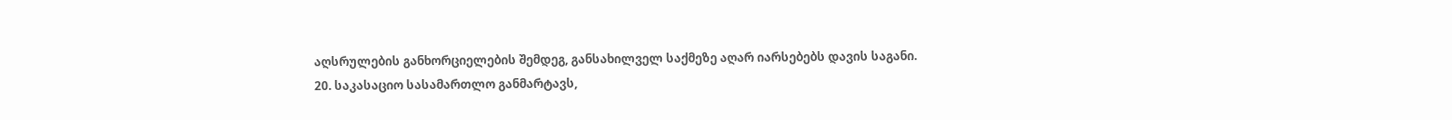აღსრულების განხორციელების შემდეგ, განსახილველ საქმეზე აღარ იარსებებს დავის საგანი.
20. საკასაციო სასამართლო განმარტავს,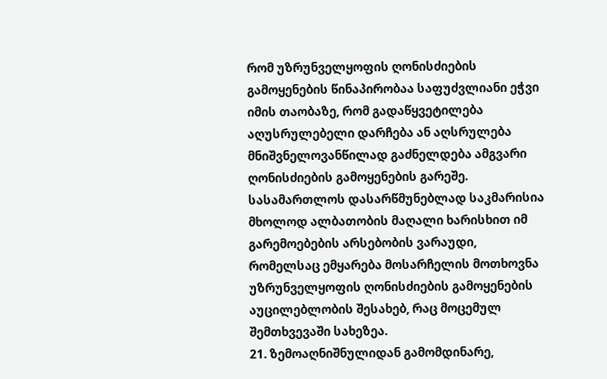რომ უზრუნველყოფის ღონისძიების გამოყენების წინაპირობაა საფუძვლიანი ეჭვი იმის თაობაზე, რომ გადაწყვეტილება აღუსრულებელი დარჩება ან აღსრულება მნიშვნელოვანწილად გაძნელდება ამგვარი ღონისძიების გამოყენების გარეშე. სასამართლოს დასარწმუნებლად საკმარისია მხოლოდ ალბათობის მაღალი ხარისხით იმ გარემოებების არსებობის ვარაუდი, რომელსაც ემყარება მოსარჩელის მოთხოვნა უზრუნველყოფის ღონისძიების გამოყენების აუცილებლობის შესახებ, რაც მოცემულ შემთხვევაში სახეზეა.
21. ზემოაღნიშნულიდან გამომდინარე,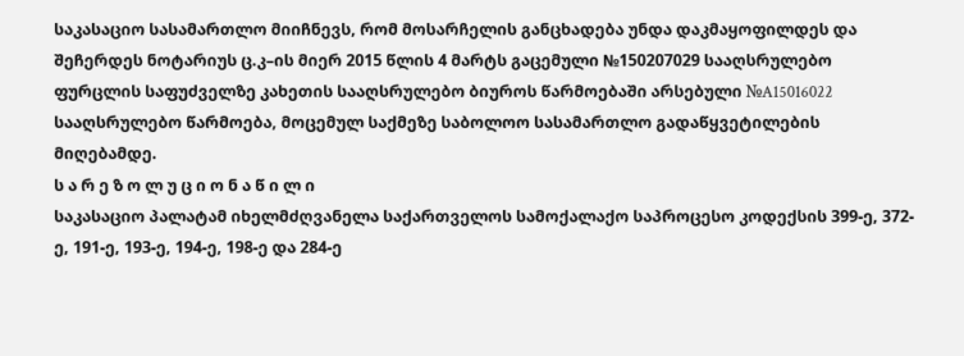საკასაციო სასამართლო მიიჩნევს, რომ მოსარჩელის განცხადება უნდა დაკმაყოფილდეს და შეჩერდეს ნოტარიუს ც.კ–ის მიერ 2015 წლის 4 მარტს გაცემული №150207029 სააღსრულებო ფურცლის საფუძველზე კახეთის სააღსრულებო ბიუროს წარმოებაში არსებული №A15016022 სააღსრულებო წარმოება, მოცემულ საქმეზე საბოლოო სასამართლო გადაწყვეტილების მიღებამდე.
ს ა რ ე ზ ო ლ უ ც ი ო ნ ა წ ი ლ ი
საკასაციო პალატამ იხელმძღვანელა საქართველოს სამოქალაქო საპროცესო კოდექსის 399-ე, 372-ე, 191-ე, 193-ე, 194-ე, 198-ე და 284-ე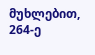მუხლებით, 264-ე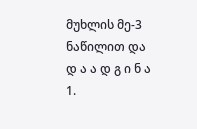მუხლის მე-3 ნაწილით და
დ ა ა დ გ ი ნ ა
1.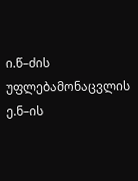ი.წ–ძის უფლებამონაცვლის ე.ნ–ის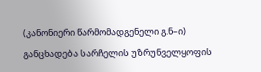(კანონიერი წარმომადგენელი გ.ნ–ი) განცხადება სარჩელის უზრუნველყოფის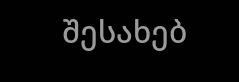შესახებ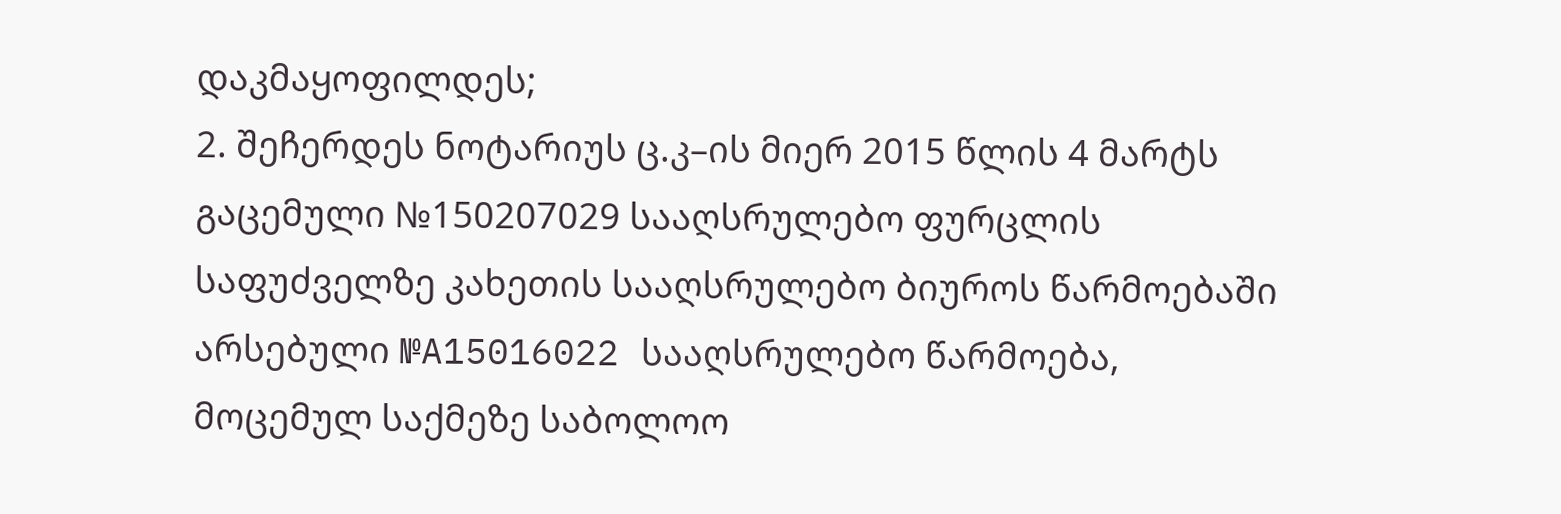დაკმაყოფილდეს;
2. შეჩერდეს ნოტარიუს ც.კ–ის მიერ 2015 წლის 4 მარტს გაცემული №150207029 სააღსრულებო ფურცლის საფუძველზე კახეთის სააღსრულებო ბიუროს წარმოებაში არსებული №A15016022 სააღსრულებო წარმოება, მოცემულ საქმეზე საბოლოო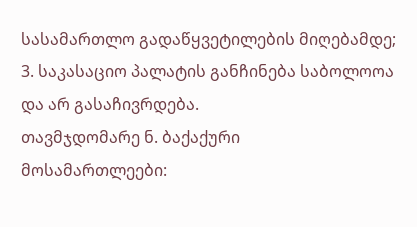სასამართლო გადაწყვეტილების მიღებამდე;
3. საკასაციო პალატის განჩინება საბოლოოა და არ გასაჩივრდება.
თავმჯდომარე ნ. ბაქაქური
მოსამართლეები: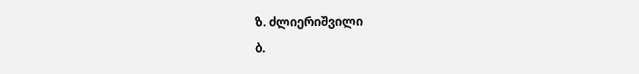ზ. ძლიერიშვილი
ბ.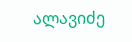ალავიძე